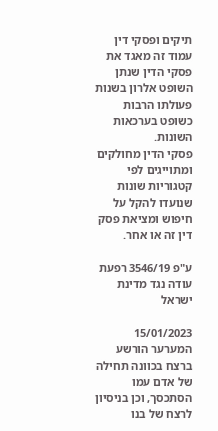תיקים ופסקי דין
עמוד זה מאגד את פסקי הדין שנתן השופט אלרון בשנות פעולתו הרבות כשופט בערכאות השונות.
פסקי הדין מחולקים ומתוייגים לפי קטגוריות שונות שנועדו להקל על חיפוש ומציאת פסק דין זה או אחר.

ע"פ 3546/19 רפעת עודה נגד מדינת ישראל

15/01/2023
המערער הורשע ברצח בכוונה תחילה של אדם עמו הסתכסך, וכן בניסיון לרצח של בנו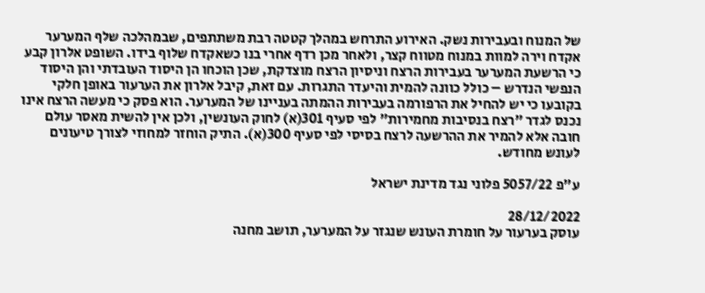של המנוח ובעבירות נשק. האירוע התרחש במהלך קטטה רבת משתתפים, שבמהלכה שלף המערער אקדח וירה למוות במנוח מטווח קצר, ולאחר מכן רדף אחרי בנו כשאקדח שלוף בידו. השופט אלרון קבע כי הרשעת המערער בעבירות הרצח וניסיון הרצח מוצדקת, שכן הוכחו הן היסוד העובדתי והן היסוד הנפשי הנדרש – כולל כוונה להמית והיעדר התגרות. עם זאת, קיבל אלרון את הערעור באופן חלקי בקובעו כי יש להחיל את הרפורמה בעבירות ההמתה בעניינו של המערער. הוא פסק כי מעשה הרצח אינו נכנס לגדר "רצח בנסיבות מחמירות" לפי סעיף 301(א) לחוק העונשין, ולכן אין להשית מאסר עולם חובה אלא להמיר את ההרשעה לרצח בסיסי לפי סעיף 300(א). התיק הוחזר למחוזי לצורך טיעונים לעונש מחודש.

ע"פ 5057/22 פלוני נגד מדינת ישראל

28/12/2022
עוסק בערעור על חומרת העונש שנגזר על המערער, תושב מחנה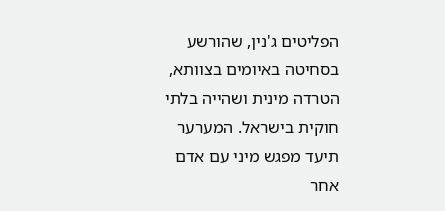הפליטים ג'נין, שהורשע בסחיטה באיומים בצוותא, הטרדה מינית ושהייה בלתי חוקית בישראל. המערער תיעד מפגש מיני עם אדם אחר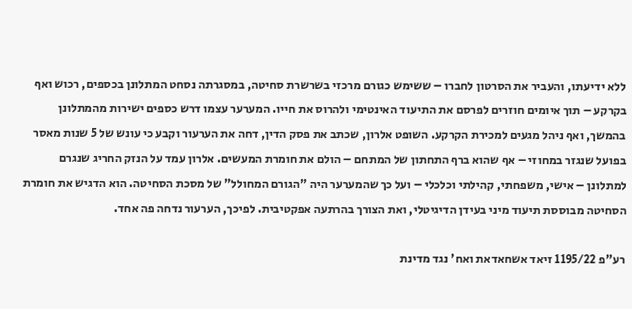ללא ידיעתו, והעביר את הסרטון לחברו – ששימש כגורם מרכזי בשרשרת סחיטה, במסגרתה נסחט המתלונן בכספים, רכוש ואף בקרקע – תוך איומים חוזרים לפרסם את התיעוד האינטימי ולהרוס את חייו. המערער עצמו דרש כספים ישירות מהמתלונן בהמשך, ואף ניהל מגעים למכירת הקרקע. השופט אלרון, שכתב את פסק הדין, דחה את הערעור וקבע כי עונש של 5 שנות מאסר בפועל שנגזר במחוזי – אף שהוא ברף התחתון של המתחם – הולם את חומרת המעשים. אלרון עמד על הנזק החריג שנגרם למתלונן – אישי, משפחתי, קהילתי וכלכלי – ועל כך שהמערער היה "הגורם המחולל" של מסכת הסחיטה. הוא הדגיש את חומרת הסחיטה מבוססת תיעוד מיני בעידן הדיגיטלי, ואת הצורך בהרתעה אפקטיבית. לפיכך, הערעור נדחה פה אחד.

רע"פ 1195/22 זיאד אשחאדאת ואח' נגד מדינת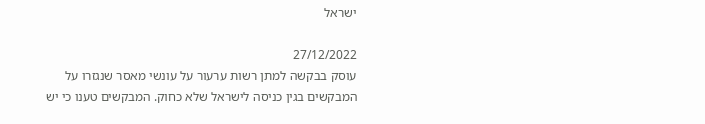ישראל

27/12/2022
עוסק בבקשה למתן רשות ערעור על עונשי מאסר שנגזרו על המבקשים בגין כניסה לישראל שלא כחוק. המבקשים טענו כי יש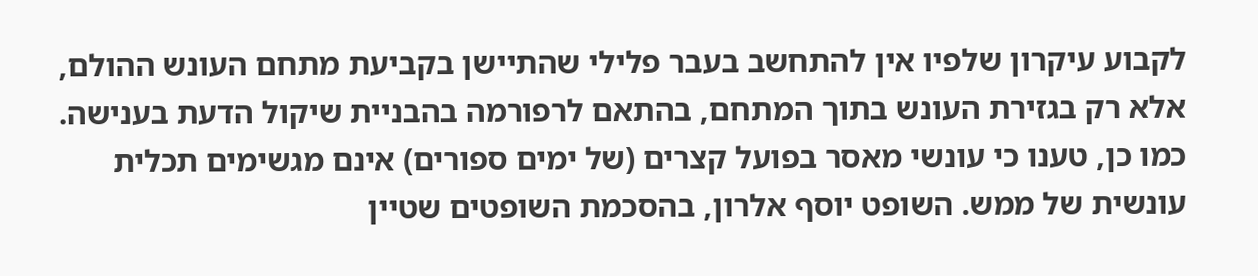לקבוע עיקרון שלפיו אין להתחשב בעבר פלילי שהתיישן בקביעת מתחם העונש ההולם, אלא רק בגזירת העונש בתוך המתחם, בהתאם לרפורמה בהבניית שיקול הדעת בענישה. כמו כן, טענו כי עונשי מאסר בפועל קצרים (של ימים ספורים) אינם מגשימים תכלית עונשית של ממש. השופט יוסף אלרון, בהסכמת השופטים שטיין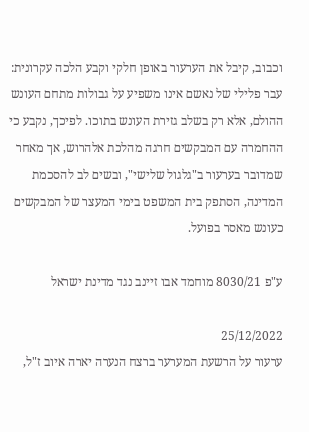וכבוב, קיבל את הערעור באופן חלקי וקבע הלכה עקרונית: עבר פלילי של נאשם אינו משפיע על גבולות מתחם העונש ההולם, אלא רק בשלב גזירת העונש בתוכו. לפיכך, נקבע כי ההחמרה עם המבקשים חרגה מהלכת אלהרוש, אך מאחר שמדובר בערעור ב"גלגול שלישי", ובשים לב להסכמת המדינה, הסתפק בית המשפט בימי המעצר של המבקשים כעונש מאסר בפועל.

ע"פ 8030/21 מוחמד אבו זיינב נגד מדינת ישראל

25/12/2022
ערעור על הרשעת המערער ברצח הנערה יארה איוב ז"ל,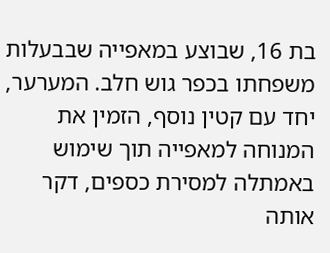בת 16, שבוצע במאפייה שבבעלות משפחתו בכפר גוש חלב. המערער, יחד עם קטין נוסף, הזמין את המנוחה למאפייה תוך שימוש באמתלה למסירת כספים, דקר אותה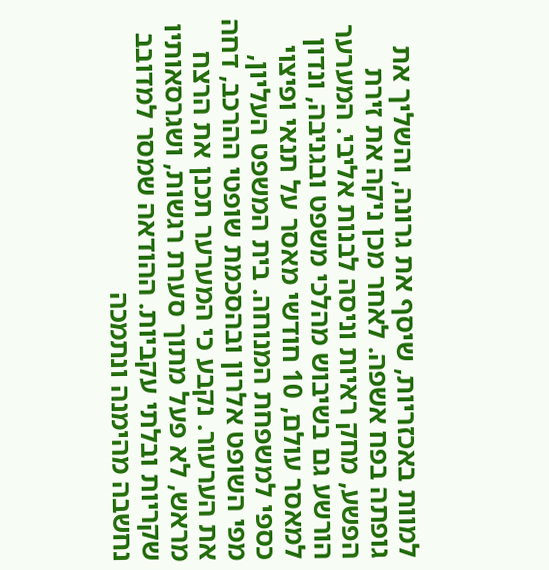למוות באכזריות, שיסף את גרונה, והשליך את גופתה בפח אשפה. לאחר מכן ניקה את זירת הפשע, מחק ראיות וניסה לבנות אליבי. המערער הורשע גם בשיבוש מהלכי משפט ובגניבה, ונדון למאסר עולם, 10 חודשי מאסר על תנאי ופיצוי כספי למשפחת המנוחה. בית המשפט העליון, מפי השופט אלרון ובהסכמת שופטי ההרכב, דחה את הערעור. נקבע כי המערער תכנן את הרצח מראש, לא פעל מתוך סערת רגשות, ושגרסאותיו שקריות ובלתי עקביות. ההודאה שמסר למדובב נחשבה מהימנה ונתמכה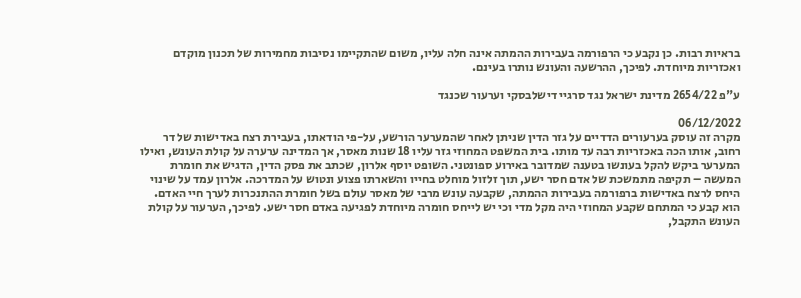בראיות רבות. כן נקבע כי הרפורמה בעבירות ההמתה אינה חלה עליו, משום שהתקיימו נסיבות מחמירות של תכנון מוקדם ואכזריות מיוחדת. לפיכך, ההרשעה והעונש נותרו בעינם.

ע"פ 2654/22 מדינת ישראל נגד סרגיי דישלבסקי וערעור שכנגד

06/12/2022
מקרה זה עוסק בערעורים הדדיים על גזר הדין שניתן לאחר שהמערער הורשע, על-פי הודאתו, בעבירת רצח באדישות של דר רחוב, אותו הכה באכזריות רבה עד מותו. בית המשפט המחוזי גזר עליו 18 שנות מאסר, אך המדינה ערערה על קולת העונש, ואילו המערער ביקש להקל בעונשו בטענה שמדובר באירוע ספונטני. השופט יוסף אלרון, שכתב את פסק הדין, הדגיש את חומרת המעשה – תקיפה מתמשכת של אדם חסר ישע, תוך זלזול מוחלט בחייו והשארתו פצוע ונטוש על המדרכה. אלרון עמד על שינוי היחס לרצח באדישות ברפורמה בעבירות ההמתה, שקבעה עונש מרבי של מאסר עולם בשל חומרת ההתנכרות לערך חיי האדם. הוא קבע כי המתחם שקבע המחוזי היה מקל מדי וכי יש לייחס חומרה מיוחדת לפגיעה באדם חסר ישע. לפיכך, הערעור על קולת העונש התקבל,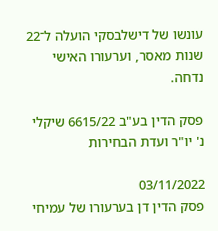עונשו של דישלבסקי הועלה ל־22 שנות מאסר, וערעורו האישי נדחה.

פסק הדין בע"ב 6615/22 שיקלי נ' יו"ר ועדת הבחירות

03/11/2022
פסק הדין דן בערעורו של עמיחי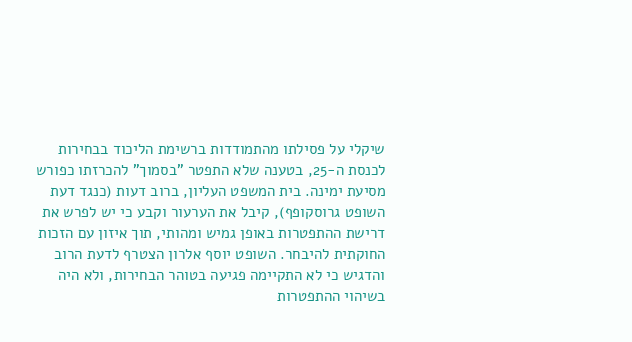שיקלי על פסילתו מהתמודדות ברשימת הליכוד בבחירות לכנסת ה-25, בטענה שלא התפטר "בסמוך" להכרזתו כפורש מסיעת ימינה. בית המשפט העליון, ברוב דעות (כנגד דעת השופט גרוסקופף), קיבל את הערעור וקבע כי יש לפרש את דרישת ההתפטרות באופן גמיש ומהותי, תוך איזון עם הזכות החוקתית להיבחר. השופט יוסף אלרון הצטרף לדעת הרוב והדגיש כי לא התקיימה פגיעה בטוהר הבחירות, ולא היה בשיהוי ההתפטרות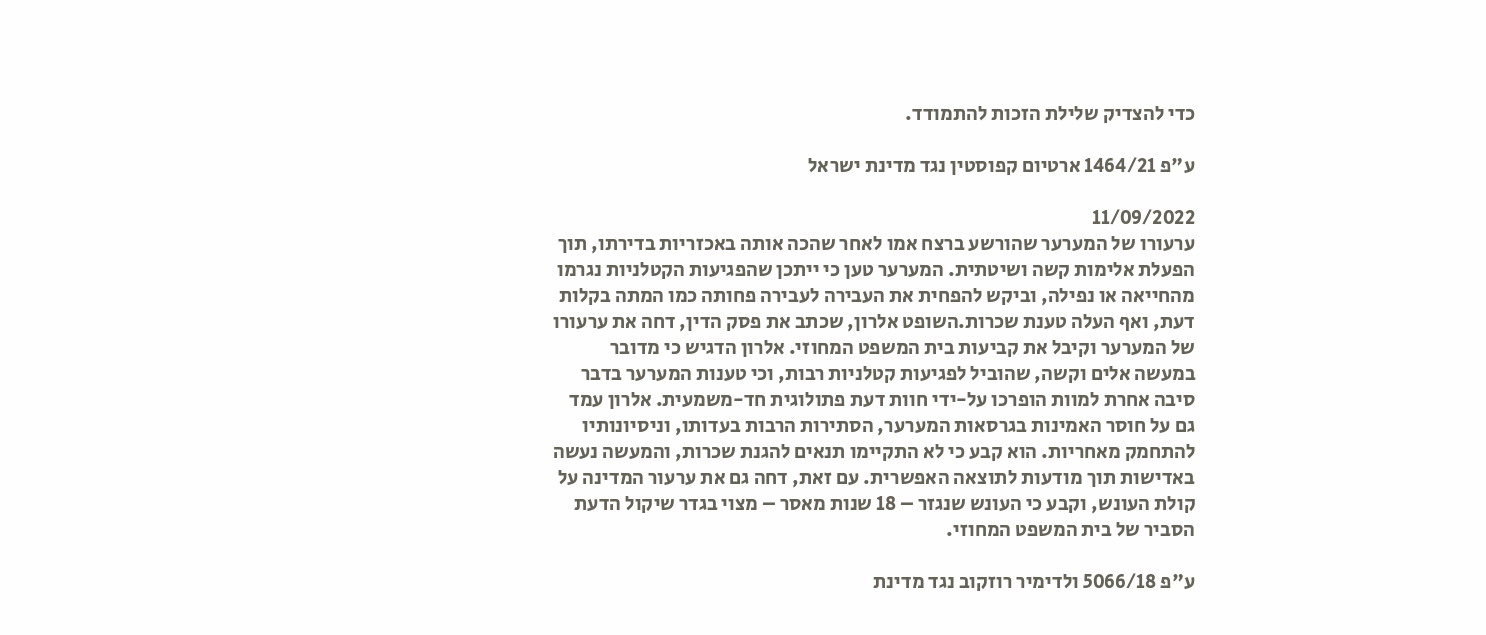כדי להצדיק שלילת הזכות להתמודד.

ע"פ 1464/21 ארטיום קפוסטין נגד מדינת ישראל

11/09/2022
ערעורו של המערער שהורשע ברצח אמו לאחר שהכה אותה באכזריות בדירתו, תוך הפעלת אלימות קשה ושיטתית. המערער טען כי ייתכן שהפגיעות הקטלניות נגרמו מהחייאה או נפילה, וביקש להפחית את העבירה לעבירה פחותה כמו המתה בקלות דעת, ואף העלה טענת שכרות.השופט אלרון, שכתב את פסק הדין, דחה את ערעורו של המערער וקיבל את קביעות בית המשפט המחוזי. אלרון הדגיש כי מדובר במעשה אלים וקשה, שהוביל לפגיעות קטלניות רבות, וכי טענות המערער בדבר סיבה אחרת למוות הופרכו על-ידי חוות דעת פתולוגית חד-משמעית. אלרון עמד גם על חוסר האמינות בגרסאות המערער, הסתירות הרבות בעדותו, וניסיונותיו להתחמק מאחריות. הוא קבע כי לא התקיימו תנאים להגנת שכרות, והמעשה נעשה באדישות תוך מודעות לתוצאה האפשרית. עם זאת, דחה גם את ערעור המדינה על קולת העונש, וקבע כי העונש שנגזר – 18 שנות מאסר – מצוי בגדר שיקול הדעת הסביר של בית המשפט המחוזי.

ע"פ 5066/18 ולדימיר רוזקוב נגד מדינת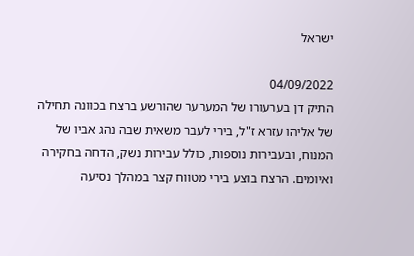ישראל

04/09/2022
התיק דן בערעורו של המערער שהורשע ברצח בכוונה תחילה של אליהו עזרא ז"ל, בירי לעבר משאית שבה נהג אביו של המנוח, ובעבירות נוספות, כולל עבירות נשק, הדחה בחקירה ואיומים. הרצח בוצע בירי מטווח קצר במהלך נסיעה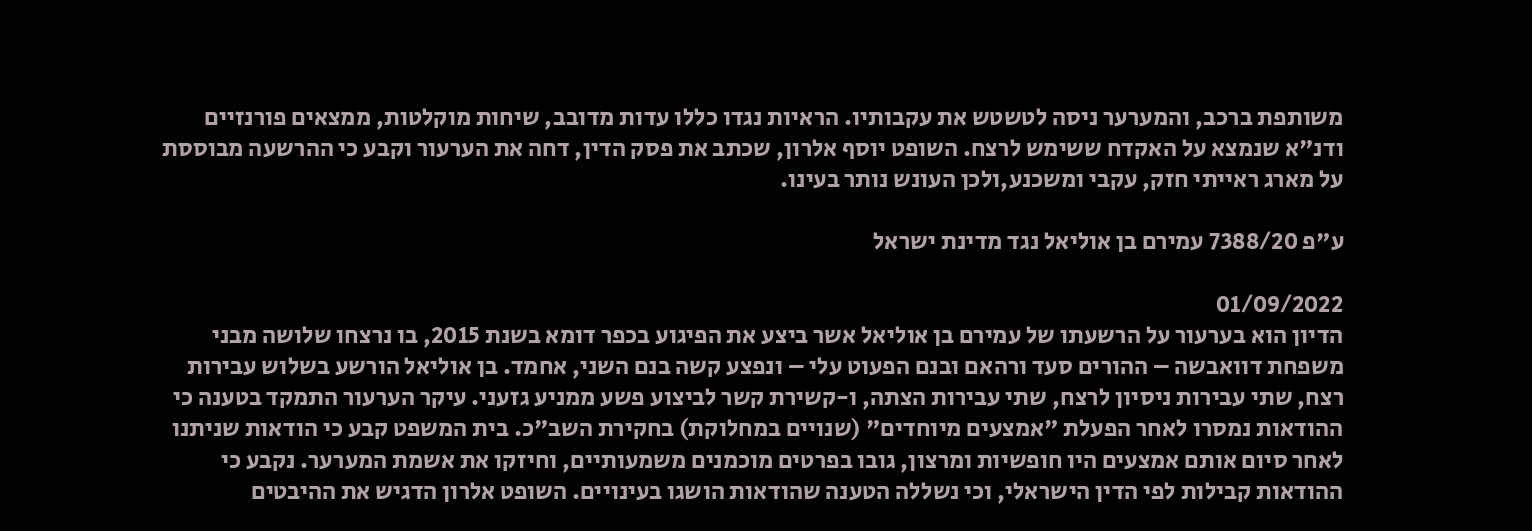משותפת ברכב, והמערער ניסה לטשטש את עקבותיו. הראיות נגדו כללו עדות מדובב, שיחות מוקלטות, ממצאים פורנזיים ודנ"א שנמצא על האקדח ששימש לרצח. השופט יוסף אלרון, שכתב את פסק הדין, דחה את הערעור וקבע כי ההרשעה מבוססת על מארג ראייתי חזק, עקבי ומשכנע,ולכן העונש נותר בעינו.

ע"פ 7388/20 עמירם בן אוליאל נגד מדינת ישראל

01/09/2022
הדיון הוא בערעור על הרשעתו של עמירם בן אוליאל אשר ביצע את הפיגוע בכפר דומא בשנת 2015, בו נרצחו שלושה מבני משפחת דוואבשה – ההורים סעד ורהאם ובנם הפעוט עלי – ונפצע קשה בנם השני, אחמד. בן אוליאל הורשע בשלוש עבירות רצח, שתי עבירות ניסיון לרצח, שתי עבירות הצתה, ו-קשירת קשר לביצוע פשע ממניע גזעני. עיקר הערעור התמקד בטענה כי ההודאות נמסרו לאחר הפעלת "אמצעים מיוחדים" (שנויים במחלוקת) בחקירת השב"כ. בית המשפט קבע כי הודאות שניתנו לאחר סיום אותם אמצעים היו חופשיות ומרצון, גובו בפרטים מוכמנים משמעותיים, וחיזקו את אשמת המערער. נקבע כי ההודאות קבילות לפי הדין הישראלי, וכי נשללה הטענה שהודאות הושגו בעינויים. השופט אלרון הדגיש את ההיבטים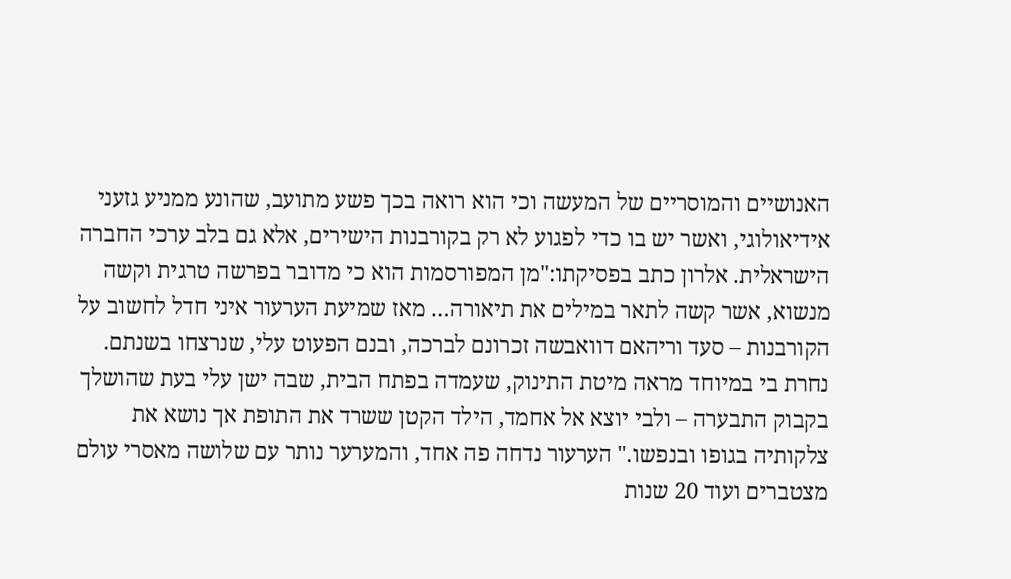האנושיים והמוסריים של המעשה וכי הוא רואה בכך פשע מתועב, שהונע ממניע גזעני אידיאולוגי, ואשר יש בו כדי לפגוע לא רק בקורבנות הישירים, אלא גם בלב ערכי החברה הישראלית. אלרון כתב בפסיקתו:"מן המפורסמות הוא כי מדובר בפרשה טרגית וקשה מנשוא, אשר קשה לתאר במילים את תיאורה… מאז שמיעת הערעור איני חדל לחשוב על הקורבנות – סעד וריהאם דוואבשה זכרונם לברכה, ובנם הפעוט עלי, שנרצחו בשנתם. נחרת בי במיוחד מראה מיטת התינוק, שעמדה בפתח הבית, שבה ישן עלי בעת שהושלך בקבוק התבערה – ולבי יוצא אל אחמד, הילד הקטן ששרד את התופת אך נושא את צלקותיה בגופו ובנפשו." הערעור נדחה פה אחד, והמערער נותר עם שלושה מאסרי עולם מצטברים ועוד 20 שנות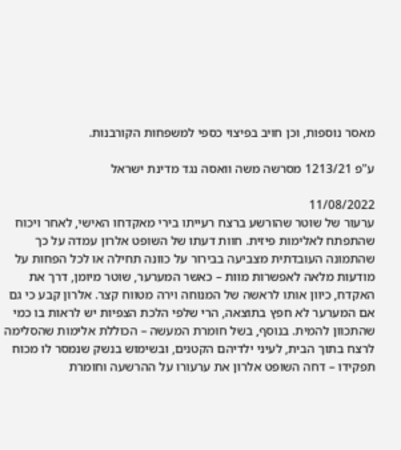מאסר נוספות, וכן חויב בפיצוי כספי למשפחות הקורבנות.

ע"פ 1213/21 מסרשה משה וואסה נגד מדינת ישראל

11/08/2022
ערעור של שוטר שהורשע ברצח רעייתו בירי מאקדחו האישי, לאחר ויכוח שהתפתח לאלימות פיזית. חוות דעתו של השופט אלרון עמדה על כך שהתמונה העובדתית מצביעה בבירור על כוונה תחילה או לכל הפחות על מודעות מלאה לאפשרות מוות – כאשר המערער, שוטר מיומן, דרך את האקדח, כיוון אותו לראשה של המנוחה וירה מטווח קצר. אלרון קבע כי גם אם המערער לא חפץ בתוצאה, הרי שלפי הלכת הצפיות יש לראות בו כמי שהתכוון להמית. בנוסף, בשל חומרת המעשה – הכוללת אלימות שהסלימה לרצח בתוך הבית, לעיני ילדיהם הקטנים, ובשימוש בנשק שנמסר לו מכוח תפקידו – דחה השופט אלרון את ערעורו על ההרשעה וחומרת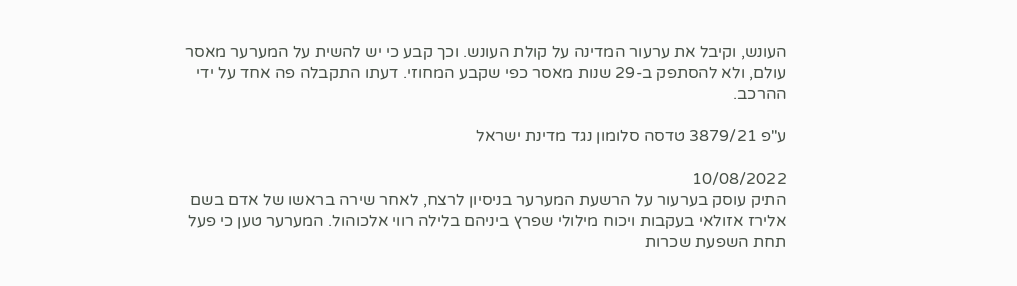העונש, וקיבל את ערעור המדינה על קולת העונש. וכך קבע כי יש להשית על המערער מאסר עולם, ולא להסתפק ב-29 שנות מאסר כפי שקבע המחוזי. דעתו התקבלה פה אחד על ידי ההרכב.

ע"פ 3879/21 טדסה סלומון נגד מדינת ישראל

10/08/2022
התיק עוסק בערעור על הרשעת המערער בניסיון לרצח, לאחר שירה בראשו של אדם בשם אלירז אזולאי בעקבות ויכוח מילולי שפרץ ביניהם בלילה רווי אלכוהול. המערער טען כי פעל תחת השפעת שכרות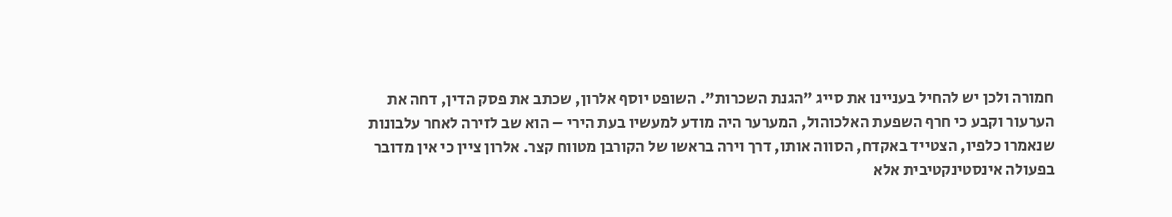חמורה ולכן יש להחיל בעניינו את סייג "הגנת השכרות". השופט יוסף אלרון, שכתב את פסק הדין, דחה את הערעור וקבע כי חרף השפעת האלכוהול, המערער היה מודע למעשיו בעת הירי – הוא שב לזירה לאחר עלבונות שנאמרו כלפיו, הצטייד באקדח, הסווה אותו, דרך וירה בראשו של הקורבן מטווח קצר. אלרון ציין כי אין מדובר בפעולה אינסטינקטיבית אלא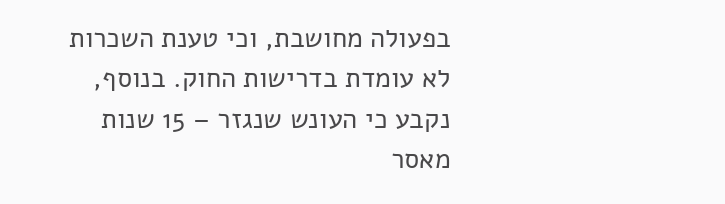בפעולה מחושבת, וכי טענת השכרות לא עומדת בדרישות החוק. בנוסף, נקבע כי העונש שנגזר – 15 שנות מאסר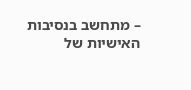– מתחשב בנסיבות האישיות של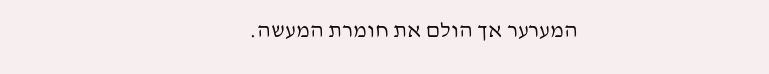המערער אך הולם את חומרת המעשה.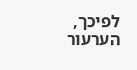לפיכך, הערעור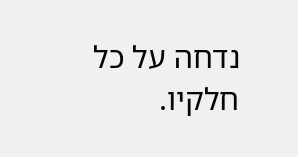נדחה על כל חלקיו.